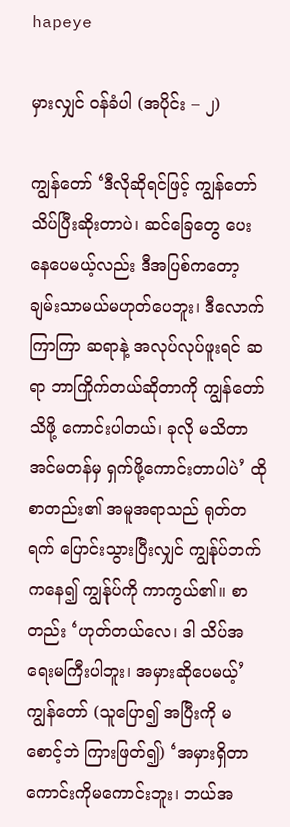hapeye

မှားလျှင် ဝန်ခံပါ (အပိုင်း – ၂)

ကျွန်တော် ‘ဒီလိုဆိုရင်ဖြင့် ကျွန်တော် သိပ်ပြီးဆိုးတာပဲ၊ ဆင်ခြေတွေ ပေးနေပေမယ့်လည်း ဒီအပြစ်ကတော့ ချမ်းသာမယ်မဟုတ်ပေဘူး၊ ဒီလောက်ကြာကြာ ဆရာနဲ့ အလုပ်လုပ်ဖူးရင် ဆရာ ဘာကြိုက်တယ်ဆိုတာကို ကျွန်တော်သိဖို့ ကောင်းပါတယ်၊ ခုလို မသိတာ အင်မတန်မှ ရှက်ဖို့ကောင်းတာပါပဲ’ ထိုစာတည်း၏ အမူအရာသည် ရုတ်တရက် ပြောင်းသွားပြီးလျှင် ကျွန်ုပ်ဘက်ကနေ၍ ကျွန်ုပ်ကို ကာကွယ်၏။ စာတည်း ‘ဟုတ်တယ်လေ၊ ဒါ သိပ်အရေးမကြီးပါဘူး၊ အမှားဆိုပေမယ့်’ ကျွန်တော် (သူပြော၍ အပြီးကို မစောင့်ဘဲ ကြားဖြတ်၍) ‘အမှားရှိတာ ကောင်းကိုမကောင်းဘူး၊ ဘယ်အ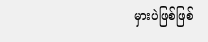မှားပဲဖြစ်ဖြစ်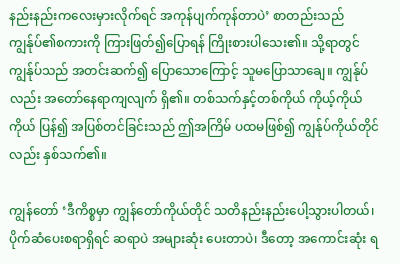နည်းနည်းကလေးမှားလိုက်ရင် အကုန်ပျက်ကုန်တာပဲ’ စာတည်းသည် ကျွန်ုပ်၏စကားကို ကြားဖြတ်၍ပြောရန် ကြိုးစားပါသေး၏။ သို့ရာတွင် ကျွန်ုပ်သည် အတင်းဆက်၍ ပြောသောကြောင့် သူမပြောသာချေ။ ကျွန်ုပ်လည်း အတော်နေရာကျလျက် ရှိ၏။ တစ်သက်နှင့်တစ်ကိုယ် ကိုယ့်ကိုယ်ကိုယ် ပြန်၍ အပြစ်တင်ခြင်းသည် ဤအကြိမ် ပထမဖြစ်၍ ကျွန်ုပ်ကိုယ်တိုင်လည်း နှစ်သက်၏။

ကျွန်တော် ‘ဒီကိစ္စမှာ ကျွန်တော်ကိုယ်တိုင် သတိနည်းနည်းပေါ့သွားပါတယ်၊ ပိုက်ဆံပေးစရာရှိရင် ဆရာပဲ အများဆုံး ပေးတာပဲ၊ ဒီတော့ အကောင်းဆုံး ရ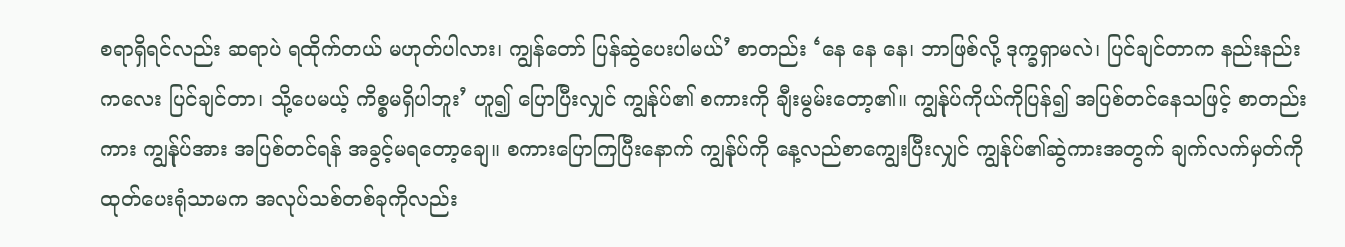စရာရှိရင်လည်း ဆရာပဲ ရထိုက်တယ် မဟုတ်ပါလား၊ ကျွန်တော် ပြန်ဆွဲပေးပါမယ်’ စာတည်း ‘နေ နေ နေ၊ ဘာဖြစ်လို့ ဒုက္ခရှာမလဲ၊ ပြင်ချင်တာက နည်းနည်းကလေး ပြင်ချင်တာ၊ သို့ပေမယ့် ကိစ္စမရှိပါဘူး’ ဟူ၍ ပြောပြီးလျှင် ကျွန်ုပ်၏ စကားကို ချီးမွမ်းတော့၏။ ကျွန်ုပ်ကိုယ်ကိုပြန်၍ အပြစ်တင်နေသဖြင့် စာတည်းကား ကျွန်ုပ်အား အပြစ်တင်ရန် အခွင့်မရတော့ချေ။ စကားပြောကြပြီးနောက် ကျွန်ုပ်ကို နေ့လည်စာကျွေးပြီးလျှင် ကျွန်ုပ်၏ဆွဲကားအတွက် ချက်လက်မှတ်ကို ထုတ်ပေးရုံသာမက အလုပ်သစ်တစ်ခုကိုလည်း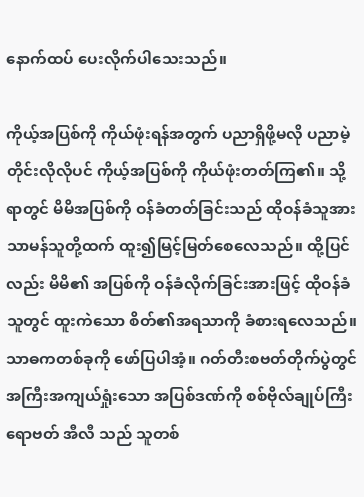နောက်ထပ် ပေးလိုက်ပါသေးသည်။

ကိုယ့်အပြစ်ကို ကိုယ်ဖုံးရန်အတွက် ပညာရှိဖို့မလို ပညာမဲ့တိုင်းလိုလိုပင် ကိုယ့်အပြစ်ကို ကိုယ်ဖုံးတတ်ကြ၏။ သို့ရာတွင် မိမိအပြစ်ကို ဝန်ခံတတ်ခြင်းသည် ထိုဝန်ခံသူအား သာမန်သူတို့ထက် ထူး၍မြင့်မြတ်စေလေသည်။ ထို့ပြင်လည်း မိမိ၏ အပြစ်ကို ဝန်ခံလိုက်ခြင်းအားဖြင့် ထိုဝန်ခံသူတွင် ထူးကဲသော စိတ်၏အရသာကို ခံစားရလေသည်။ သာဓကတစ်ခုကို ဖော်ပြပါအံ့။ ဂတ်တီးစဗတ်တိုက်ပွဲတွင် အကြီးအကျယ်ရှုံးသော အပြစ်ဒဏ်ကို စစ်ဗိုလ်ချုပ်ကြီး ရောဗတ် အီလီ သည် သူတစ်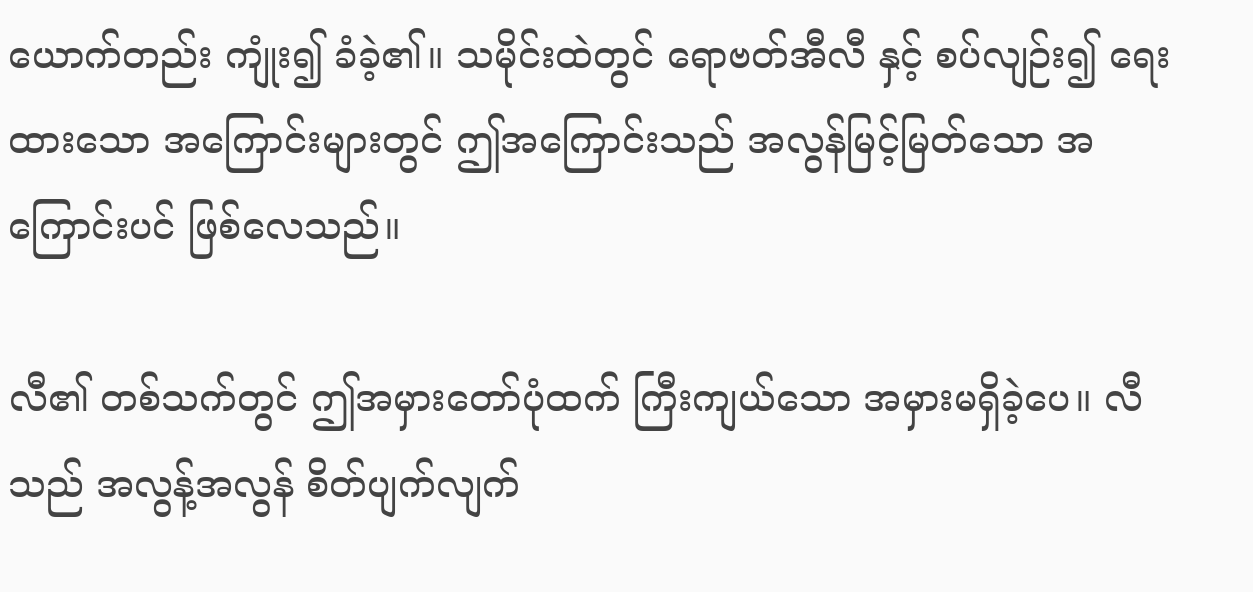ယောက်တည်း ကျုံး၍ ခံခဲ့၏။ သမိုင်းထဲတွင် ရောဗတ်အီလီ နှင့် စပ်လျဉ်း၍ ရေးထားသော အကြောင်းများတွင် ဤအကြောင်းသည် အလွန်မြင့်မြတ်သော အကြောင်းပင် ဖြစ်လေသည်။

လီ၏ တစ်သက်တွင် ဤအမှားတော်ပုံထက် ကြီးကျယ်သော အမှားမရှိခဲ့ပေ။ လီသည် အလွန့်အလွန် စိတ်ပျက်လျက်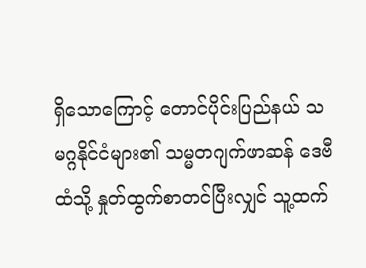ရှိသောကြောင့် တောင်ပိုင်းပြည်နယ် သမဂ္ဂနိုင်ငံများ၏ သမ္မတဂျက်ဖာဆန် ဒေဗီ ထံသို့ နှုတ်ထွက်စာတင်ပြီးလျှင် သူ့ထက်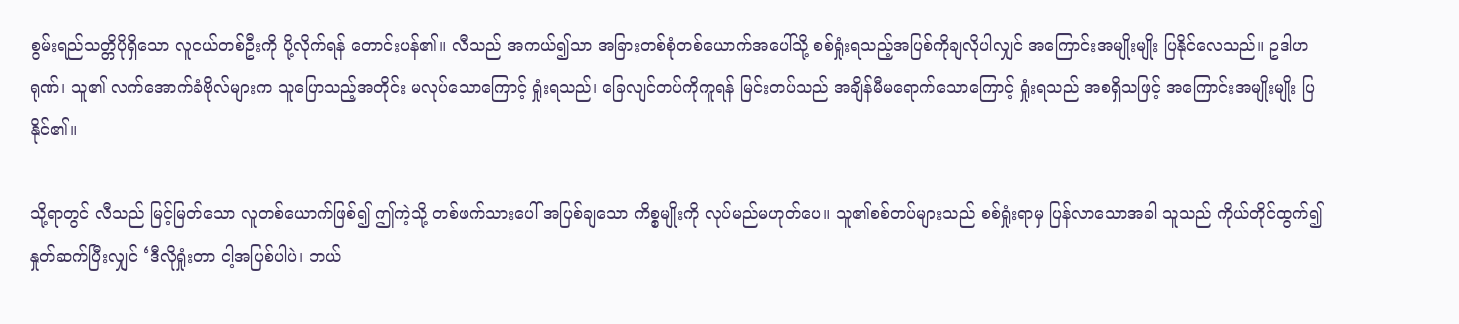စွမ်းရည်သတ္တိပိုရှိသော လူငယ်တစ်ဦးကို ပို့လိုက်ရန် တောင်းပန်၏။ လီသည် အကယ်၍သာ အခြားတစ်စုံတစ်ယောက်အပေါ်သို့ စစ်ရှုံးရသည့်အပြစ်ကိုချလိုပါလျှင် အကြောင်းအမျိုးမျိုး ပြနိုင်လေသည်။ ဥဒါဟရုဏ်၊ သူ၏ လက်အောက်ခံဗိုလ်များက သူပြောသည့်အတိုင်း မလုပ်သောကြောင့် ရှုံးရသည်၊ ခြေလျင်တပ်ကိုကူရန် မြင်းတပ်သည် အချိန်မီမရောက်သောကြောင့် ရှုံးရသည် အစရှိသဖြင့် အကြောင်းအမျိုးမျိုး ပြနိုင်၏။

သို့ရာတွင် လီသည် မြင့်မြတ်သော လူတစ်ယောက်ဖြစ်၍ ဤကဲ့သို့ တစ်ဖက်သားပေါ် အပြစ်ချသော ကိစ္စမျိုးကို လုပ်မည်မဟုတ်ပေ။ သူ၏စစ်တပ်များသည် စစ်ရှုံးရာမှ ပြန်လာသောအခါ သူသည် ကိုယ်တိုင်ထွက်၍ နှုတ်ဆက်ပြီးလျှင် ‘ဒီလိုရှုံးတာ ငါ့အပြစ်ပါပဲ၊ ဘယ်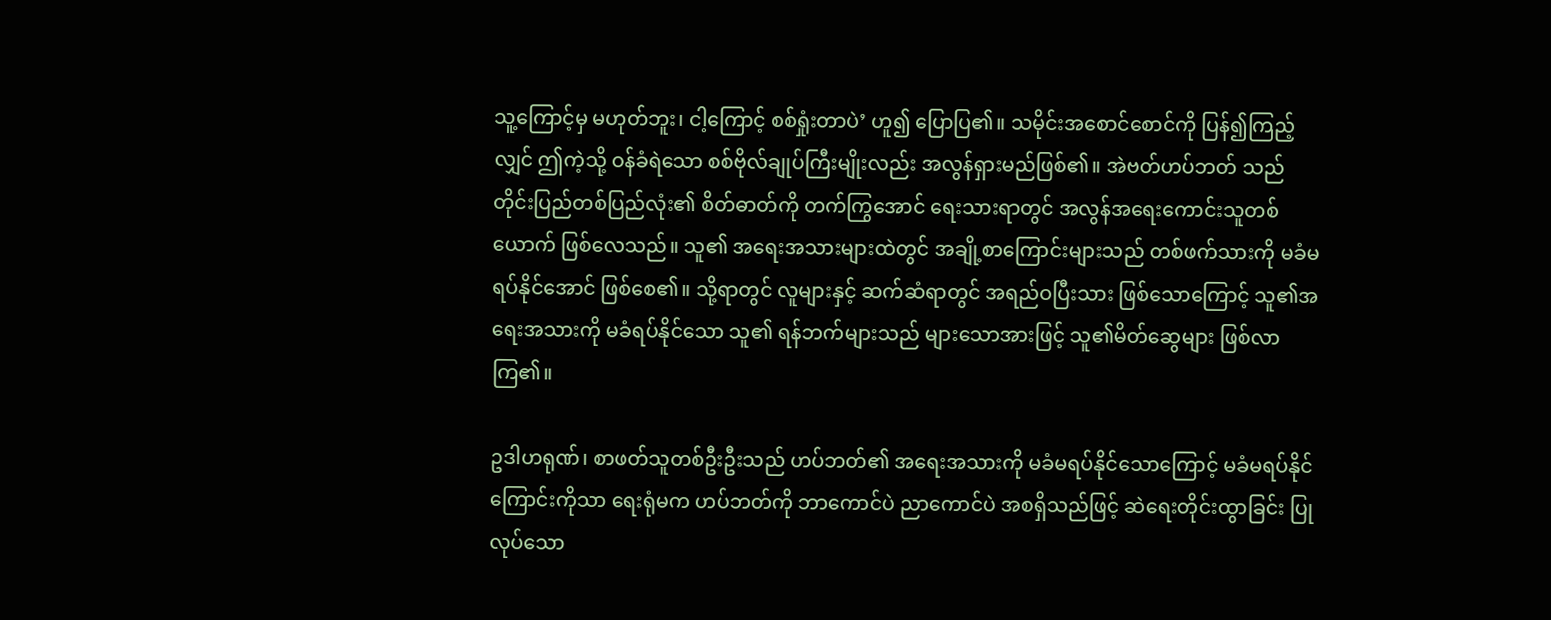သူ့ကြောင့်မှ မဟုတ်ဘူး၊ ငါ့ကြောင့် စစ်ရှုံးတာပဲ’ ဟူ၍ ပြောပြ၏။ သမိုင်းအစောင်စောင်ကို ပြန်၍ကြည့်လျှင် ဤကဲ့သို့ ဝန်ခံရဲသော စစ်ဗိုလ်ချုပ်ကြီးမျိုးလည်း အလွန်ရှားမည်ဖြစ်၏။ အဲဗတ်ဟပ်ဘတ် သည် တိုင်းပြည်တစ်ပြည်လုံး၏ စိတ်ဓာတ်ကို တက်ကြွအောင် ရေးသားရာတွင် အလွန်အရေးကောင်းသူတစ်ယောက် ဖြစ်လေသည်။ သူ၏ အရေးအသားများထဲတွင် အချို့စာကြောင်းများသည် တစ်ဖက်သားကို မခံမရပ်နိုင်အောင် ဖြစ်စေ၏။ သို့ရာတွင် လူများနှင့် ဆက်ဆံရာတွင် အရည်ဝပြီးသား ဖြစ်သောကြောင့် သူ၏အရေးအသားကို မခံရပ်နိုင်သော သူ၏ ရန်ဘက်များသည် များသောအားဖြင့် သူ၏မိတ်ဆွေများ ဖြစ်လာကြ၏။

ဥဒါဟရုဏ်၊ စာဖတ်သူတစ်ဦးဦးသည် ဟပ်ဘတ်၏ အရေးအသားကို မခံမရပ်နိုင်သောကြောင့် မခံမရပ်နိုင်ကြောင်းကိုသာ ရေးရုံမက ဟပ်ဘတ်ကို ဘာကောင်ပဲ ညာကောင်ပဲ အစရှိသည်ဖြင့် ဆဲရေးတိုင်းထွာခြင်း ပြုလုပ်သော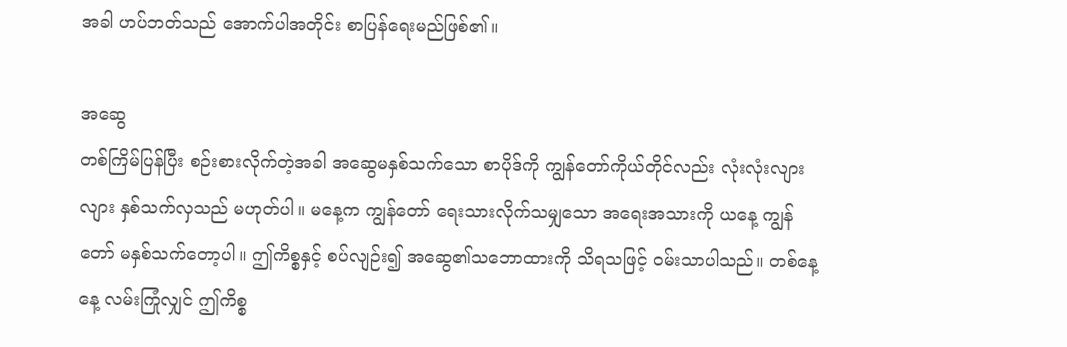အခါ ဟပ်ဘတ်သည် အောက်ပါအတိုင်း စာပြန်ရေးမည်ဖြစ်၏။

အဆွေ
တစ်ကြိမ်ပြန်ပြီး စဉ်းစားလိုက်တဲ့အခါ အဆွေမနှစ်သက်သော စာပိုဒ်ကို ကျွန်တော်ကိုယ်တိုင်လည်း လုံးလုံးလျားလျား နှစ်သက်လှသည် မဟုတ်ပါ။ မနေ့က ကျွန်တော် ရေးသားလိုက်သမျှသော အရေးအသားကို ယနေ့ ကျွန်တော် မနှစ်သက်တော့ပါ။ ဤကိစ္စနှင့် စပ်လျဉ်း၍ အဆွေ၏သဘောထားကို သိရသဖြင့် ဝမ်းသာပါသည်။ တစ်နေ့နေ့ လမ်းကြုံလျှင် ဤကိစ္စ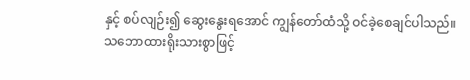နှင့် စပ်လျဉ်း၍ ဆွေးနွေးရအောင် ကျွန်တော်ထံသို့ ဝင်ခဲ့စေချင်ပါသည်။
သဘောထားရိုးသားစွာဖြင့်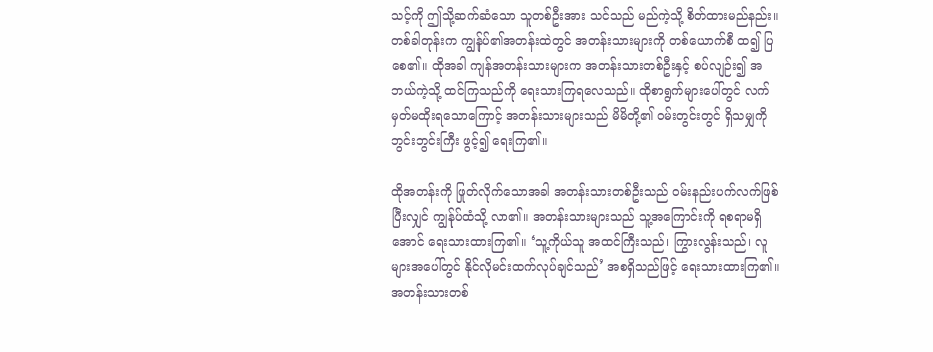သင့်ကို ဤသို့ဆက်ဆံသော သူတစ်ဦးအား သင်သည် မည်ကဲ့သို့ စိတ်ထားမည်နည်း။ တစ်ခါတုန်းက ကျွန်ုပ်၏အတန်းထဲတွင် အတန်းသားများကို တစ်ယောက်စီ ထ၍ ပြစေ၏။ ထိုအခါ ကျန်အတန်းသားများက အတန်းသားတစ်ဦးနှင့် စပ်လျဉ်း၍ အဘယ်ကဲ့သို့ ထင်ကြသည်ကို ရေးသားကြရလေသည်။ ထိုစာရွက်များပေါ်တွင် လက်မှတ်မထိုးရသောကြောင့် အတန်းသားများသည် မိမိတို့၏ ဝမ်းတွင်းတွင် ရှိသမျှကို ဘွင်းဘွင်းကြီး ဖွင့်၍ ရေးကြ၏။

ထိုအတန်းကို ဖြုတ်လိုက်သောအခါ အတန်းသားတစ်ဦးသည် ဝမ်းနည်းပက်လက်ဖြစ်ပြီးလျှင် ကျွန်ုပ်ထံသို့ လာ၏။ အတန်းသားများသည် သူ့အကြောင်းကို ရစရာမရှိအောင် ရေးသားထားကြ၏။ ‘သူ့ကိုယ်သူ အထင်ကြီးသည်၊ ကြွားလွန်းသည်၊ လူများအပေါ်တွင် နိုင်လိုမင်းထက်လုပ်ချင်သည်’ အစရှိသည်ဖြင့် ရေးသားထားကြ၏။ အတန်းသားတစ်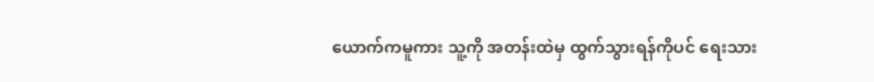ယောက်ကမူကား သူ့ကို အတန်းထဲမှ ထွက်သွားရန်ကိုပင် ရေးသား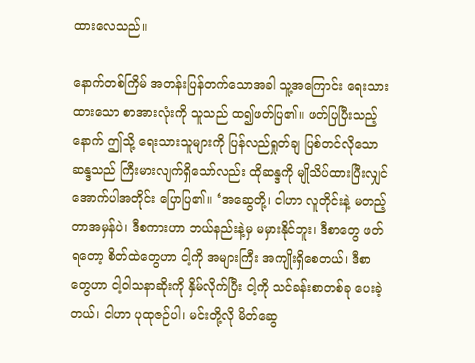ထားလေသည်။

နောက်တစ်ကြိမ် အတန်းပြန်တက်သောအခါ သူ့အကြောင်း ရေးသားထားသော စာအားလုံးကို သူသည် ထ၍ဖတ်ပြ၏။ ဖတ်ပြပြီးသည့်နောက် ဤသို့ ရေးသားသူများကို ပြန်လည်ရှုတ်ချ ပြစ်တင်လိုသော ဆန္ဒသည် ကြီးမားလျက်ရှိသော်လည်း ထိုဆန္ဒကို မျိုသိပ်ထားပြီးလျှင် အောက်ပါအတိုင်း ပြောပြ၏။ ‘အဆွေတို့၊ ငါဟာ လူတိုင်းနဲ့ မတည့်တာအမှန်ပဲ၊ ဒီစကားဟာ ဘယ်နည်းနဲ့မှ မမှားနိုင်ဘူး၊ ဒီစာတွေ ဖတ်ရတော့ စိတ်ထဲတွေဟာ ငါ့ကို အများကြီး အကျိုးရှိစေတယ်၊ ဒီစာတွေဟာ ငါ့ဝါသနာဆိုးကို နှိမ်လိုက်ပြီး ငါ့ကို သင်ခန်းစာတစ်ခု ပေးခဲ့တယ်၊ ငါဟာ ပုထုဇဉ်ပါ၊ မင်းတို့လို မိတ်ဆွေ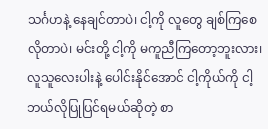သင်္ဂဟနဲ့ နေချင်တာပဲ၊ ငါ့ကို လူတွေ ချစ်ကြစေလိုတာပဲ၊ မင်းတို့ ငါ့ကို မကူညီကြတော့ဘူးလား၊ လူသူလေးပါးနဲ့ ပေါင်းနိုင်အောင် ငါ့ကိုယ်ကို ငါ့ဘယ်လိုပြုပြင်ရမယ်ဆိုတဲ့ စာ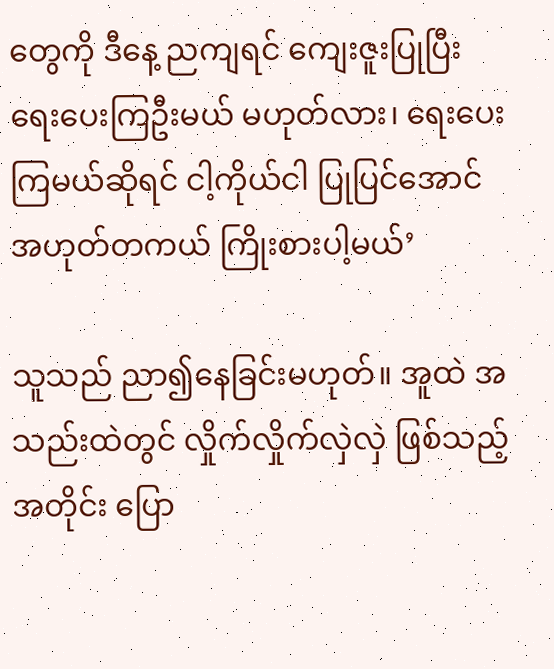တွေကို ဒီနေ့ ညကျရင် ကျေးဇူးပြုပြီး ရေးပေးကြဦးမယ် မဟုတ်လား၊ ရေးပေးကြမယ်ဆိုရင် ငါ့ကိုယ်ငါ ပြုပြင်အောင် အဟုတ်တကယ် ကြိုးစားပါ့မယ်’

သူသည် ညာ၍နေခြင်းမဟုတ်။ အူထဲ အသည်းထဲတွင် လှိုက်လှိုက်လှဲလှဲ ဖြစ်သည့်အတိုင်း ပြော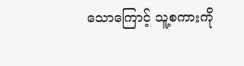သောကြောင့် သူ့စကားကို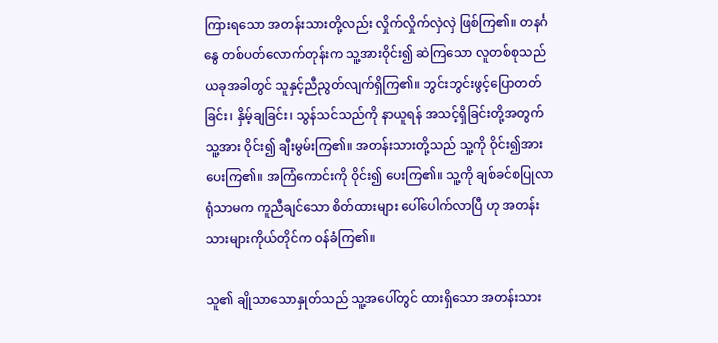ကြားရသော အတန်းသားတို့လည်း လှိုက်လှိုက်လှဲလှဲ ဖြစ်ကြ၏။ တနင်္ဂနွေ တစ်ပတ်လောက်တုန်းက သူ့အားဝိုင်း၍ ဆဲကြသော လူတစ်စုသည် ယခုအခါတွင် သူနှင့်ညီညွတ်လျက်ရှိကြ၏။ ဘွင်းဘွင်းဖွင့်ပြောတတ်ခြင်း၊ နှိမ့်ချခြင်း၊ သွန်သင်သည်ကို နာယူရန် အသင့်ရှိခြင်းတို့အတွက် သူ့အား ဝိုင်း၍ ချီးမွမ်းကြ၏။ အတန်းသားတို့သည် သူ့ကို ဝိုင်း၍အားပေးကြ၏။ အကြံကောင်းကို ဝိုင်း၍ ပေးကြ၏။ သူ့ကို ချစ်ခင်စပြုလာရုံသာမက ကူညီချင်သော စိတ်ထားများ ပေါ်ပေါက်လာပြီ ဟု အတန်းသားများကိုယ်တိုင်က ဝန်ခံကြ၏။

သူ၏ ချိုသာသောနှုတ်သည် သူ့အပေါ်တွင် ထားရှိသော အတန်းသား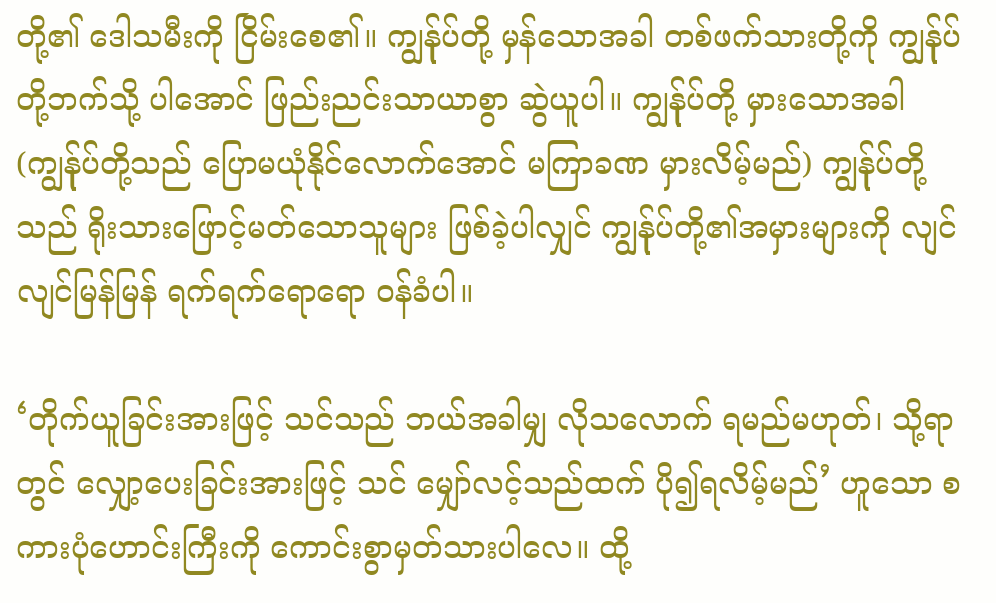တို့၏ ဒေါသမီးကို ငြိမ်းစေ၏။ ကျွန်ုပ်တို့ မှန်သောအခါ တစ်ဖက်သားတို့ကို ကျွန်ုပ်တို့ဘက်သို့ ပါအောင် ဖြည်းညင်းသာယာစွာ ဆွဲယူပါ။ ကျွန်ုပ်တို့ မှားသောအခါ (ကျွန်ုပ်တို့သည် ပြောမယုံနိုင်လောက်အောင် မကြာခဏ မှားလိမ့်မည်) ကျွန်ုပ်တို့သည် ရိုးသားဖြောင့်မတ်သောသူများ ဖြစ်ခဲ့ပါလျှင် ကျွန်ုပ်တို့၏အမှားများကို လျင်လျင်မြန်မြန် ရက်ရက်ရောရော ဝန်ခံပါ။

‘တိုက်ယူခြင်းအားဖြင့် သင်သည် ဘယ်အခါမျှ လိုသလောက် ရမည်မဟုတ်၊ သို့ရာတွင် လျှော့ပေးခြင်းအားဖြင့် သင် မျှော်လင့်သည်ထက် ပို၍ရလိမ့်မည်’ ဟူသော စကားပုံဟောင်းကြီးကို ကောင်းစွာမှတ်သားပါလေ။ ထို့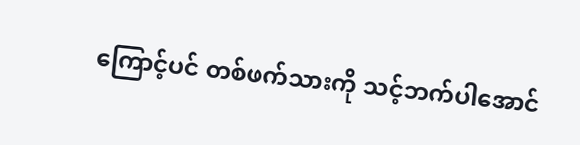ကြောင့်ပင် တစ်ဖက်သားကို သင့်ဘက်ပါအောင်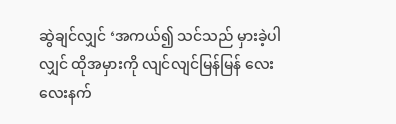ဆွဲချင်လျှင် ‘အကယ်၍ သင်သည် မှားခဲ့ပါလျှင် ထိုအမှားကို လျင်လျင်မြန်မြန် လေးလေးနက်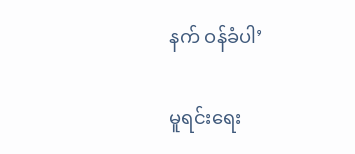နက် ဝန်ခံပါ’

မူရင်းရေး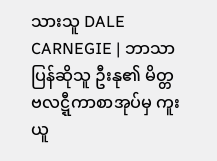သားသူ DALE CARNEGIE | ဘာသာပြန်ဆိုသူ ဦးနု၏ မိတ္တဗလဋ္ဋီကာစာအုပ်မှ ကူးယူ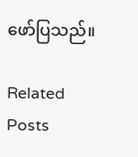ဖော်ပြသည်။

Related Posts